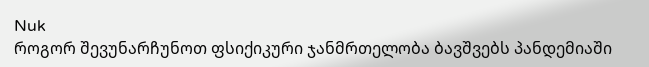Nuk
როგორ შევუნარჩუნოთ ფსიქიკური ჯანმრთელობა ბავშვებს პანდემიაში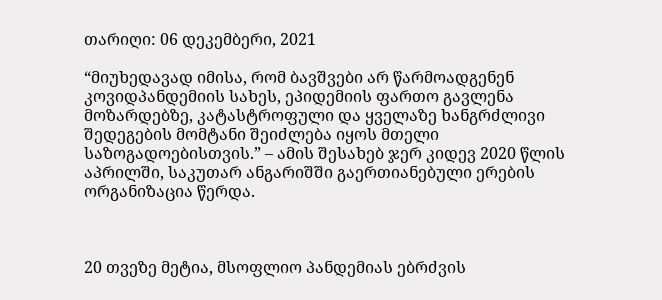თარიღი: 06 დეკემბერი, 2021

“მიუხედავად იმისა, რომ ბავშვები არ წარმოადგენენ კოვიდპანდემიის სახეს, ეპიდემიის ფართო გავლენა მოზარდებზე, კატასტროფული და ყველაზე ხანგრძლივი შედეგების მომტანი შეიძლება იყოს მთელი საზოგადოებისთვის.” – ამის შესახებ ჯერ კიდევ 2020 წლის აპრილში, საკუთარ ანგარიშში გაერთიანებული ერების ორგანიზაცია წერდა.



20 თვეზე მეტია, მსოფლიო პანდემიას ებრძვის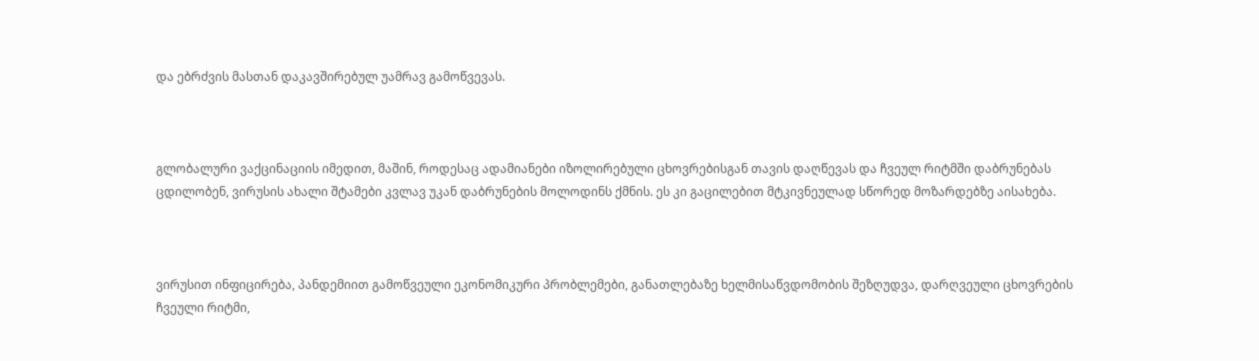და ებრძვის მასთან დაკავშირებულ უამრავ გამოწვევას.



გლობალური ვაქცინაციის იმედით, მაშინ, როდესაც ადამიანები იზოლირებული ცხოვრებისგან თავის დაღწევას და ჩვეულ რიტმში დაბრუნებას ცდილობენ, ვირუსის ახალი შტამები კვლავ უკან დაბრუნების მოლოდინს ქმნის. ეს კი გაცილებით მტკივნეულად სწორედ მოზარდებზე აისახება.



ვირუსით ინფიცირება, პანდემიით გამოწვეული ეკონომიკური პრობლემები, განათლებაზე ხელმისაწვდომობის შეზღუდვა, დარღვეული ცხოვრების ჩვეული რიტმი,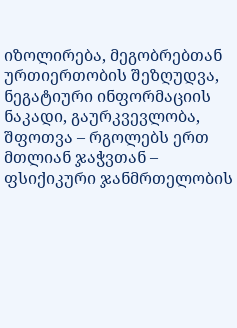იზოლირება, მეგობრებთან ურთიერთობის შეზღუდვა, ნეგატიური ინფორმაციის ნაკადი, გაურკვევლობა, შფოთვა – რგოლებს ერთ მთლიან ჯაჭვთან – ფსიქიკური ჯანმრთელობის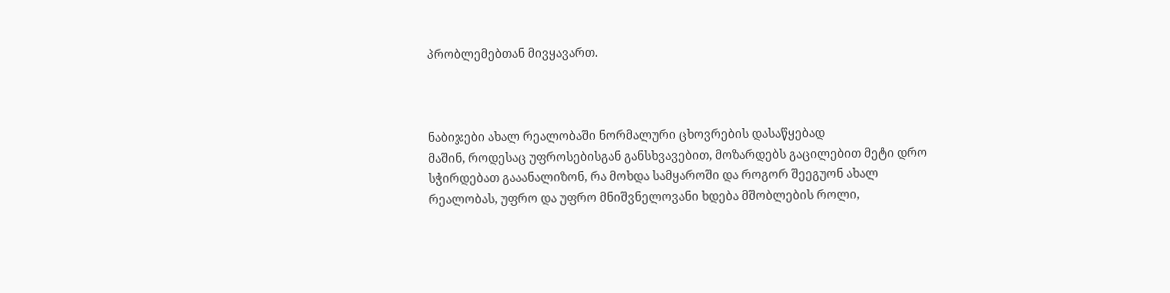პრობლემებთან მივყავართ.



ნაბიჯები ახალ რეალობაში ნორმალური ცხოვრების დასაწყებად
მაშინ, როდესაც უფროსებისგან განსხვავებით, მოზარდებს გაცილებით მეტი დრო სჭირდებათ გააანალიზონ, რა მოხდა სამყაროში და როგორ შეეგუონ ახალ რეალობას, უფრო და უფრო მნიშვნელოვანი ხდება მშობლების როლი,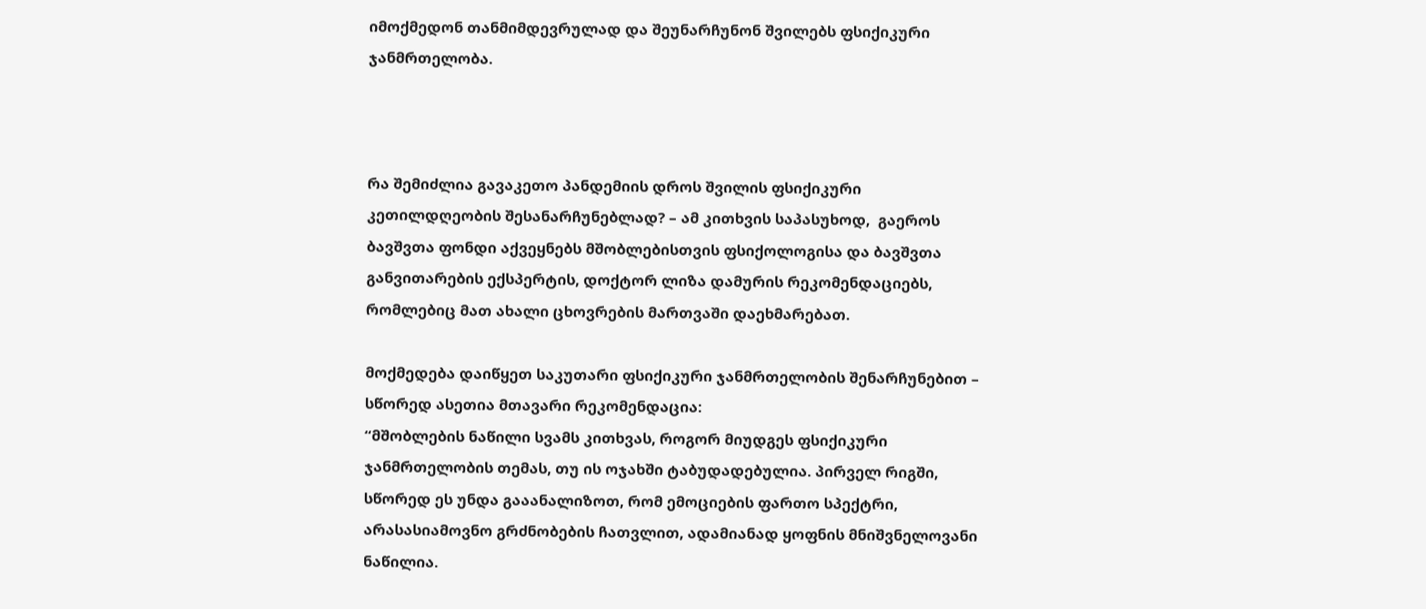იმოქმედონ თანმიმდევრულად და შეუნარჩუნონ შვილებს ფსიქიკური ჯანმრთელობა.



რა შემიძლია გავაკეთო პანდემიის დროს შვილის ფსიქიკური კეთილდღეობის შესანარჩუნებლად? – ამ კითხვის საპასუხოდ,  გაეროს ბავშვთა ფონდი აქვეყნებს მშობლებისთვის ფსიქოლოგისა და ბავშვთა განვითარების ექსპერტის, დოქტორ ლიზა დამურის რეკომენდაციებს, რომლებიც მათ ახალი ცხოვრების მართვაში დაეხმარებათ.

მოქმედება დაიწყეთ საკუთარი ფსიქიკური ჯანმრთელობის შენარჩუნებით – სწორედ ასეთია მთავარი რეკომენდაცია:
“მშობლების ნაწილი სვამს კითხვას, როგორ მიუდგეს ფსიქიკური ჯანმრთელობის თემას, თუ ის ოჯახში ტაბუდადებულია. პირველ რიგში, სწორედ ეს უნდა გააანალიზოთ, რომ ემოციების ფართო სპექტრი, არასასიამოვნო გრძნობების ჩათვლით, ადამიანად ყოფნის მნიშვნელოვანი ნაწილია.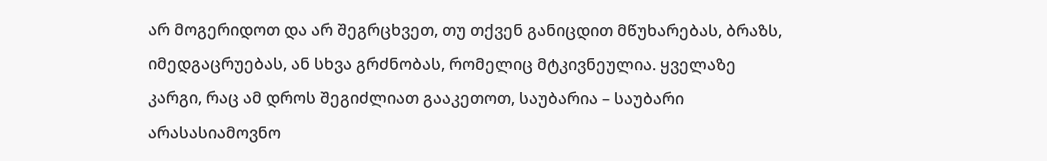არ მოგერიდოთ და არ შეგრცხვეთ, თუ თქვენ განიცდით მწუხარებას, ბრაზს, იმედგაცრუებას, ან სხვა გრძნობას, რომელიც მტკივნეულია. ყველაზე კარგი, რაც ამ დროს შეგიძლიათ გააკეთოთ, საუბარია – საუბარი არასასიამოვნო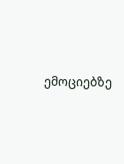ემოციებზე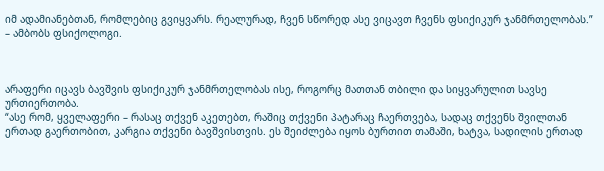იმ ადამიანებთან, რომლებიც გვიყვარს. რეალურად, ჩვენ სწორედ ასე ვიცავთ ჩვენს ფსიქიკურ ჯანმრთელობას.” – ამბობს ფსიქოლოგი.



არაფერი იცავს ბავშვის ფსიქიკურ ჯანმრთელობას ისე, როგორც მათთან თბილი და სიყვარულით სავსე ურთიერთობა.
“ასე რომ, ყველაფერი – რასაც თქვენ აკეთებთ, რაშიც თქვენი პატარაც ჩაერთვება, სადაც თქვენს შვილთან ერთად გაერთობით, კარგია თქვენი ბავშვისთვის. ეს შეიძლება იყოს ბურთით თამაში, ხატვა, სადილის ერთად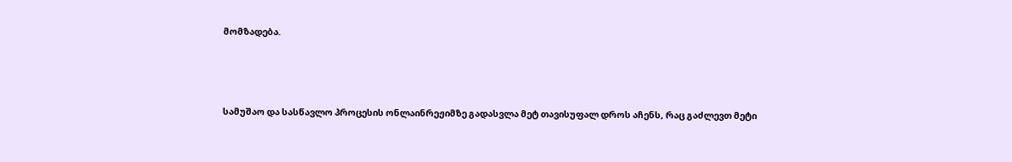მომზადება.



სამუშაო და სასწავლო პროცესის ონლაინრეჟიმზე გადასვლა მეტ თავისუფალ დროს აჩენს, რაც გაძლევთ მეტი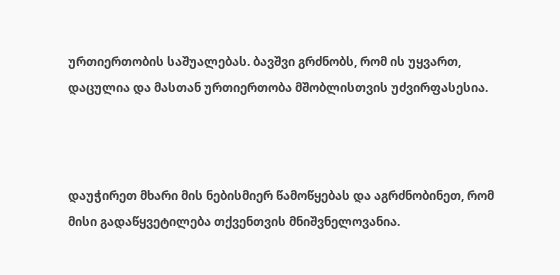ურთიერთობის საშუალებას. ბავშვი გრძნობს, რომ ის უყვართ, დაცულია და მასთან ურთიერთობა მშობლისთვის უძვირფასესია.



დაუჭირეთ მხარი მის ნებისმიერ წამოწყებას და აგრძნობინეთ, რომ მისი გადაწყვეტილება თქვენთვის მნიშვნელოვანია.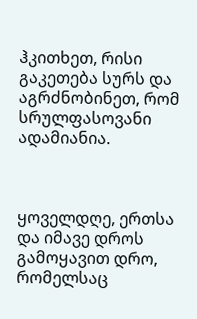ჰკითხეთ, რისი გაკეთება სურს და აგრძნობინეთ, რომ სრულფასოვანი ადამიანია.



ყოველდღე, ერთსა და იმავე დროს გამოყავით დრო, რომელსაც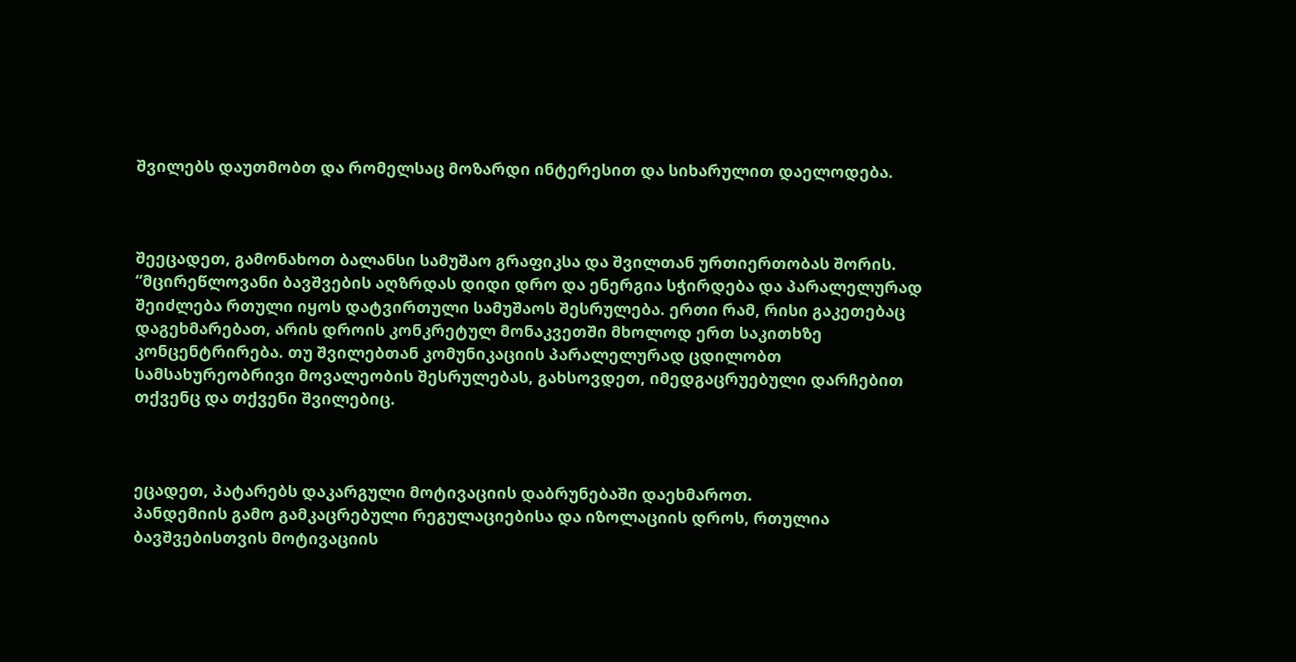შვილებს დაუთმობთ და რომელსაც მოზარდი ინტერესით და სიხარულით დაელოდება.



შეეცადეთ, გამონახოთ ბალანსი სამუშაო გრაფიკსა და შვილთან ურთიერთობას შორის.
“მცირეწლოვანი ბავშვების აღზრდას დიდი დრო და ენერგია სჭირდება და პარალელურად შეიძლება რთული იყოს დატვირთული სამუშაოს შესრულება. ერთი რამ, რისი გაკეთებაც დაგეხმარებათ, არის დროის კონკრეტულ მონაკვეთში მხოლოდ ერთ საკითხზე კონცენტრირება. თუ შვილებთან კომუნიკაციის პარალელურად ცდილობთ სამსახურეობრივი მოვალეობის შესრულებას, გახსოვდეთ, იმედგაცრუებული დარჩებით თქვენც და თქვენი შვილებიც.



ეცადეთ, პატარებს დაკარგული მოტივაციის დაბრუნებაში დაეხმაროთ.
პანდემიის გამო გამკაცრებული რეგულაციებისა და იზოლაციის დროს, რთულია ბავშვებისთვის მოტივაციის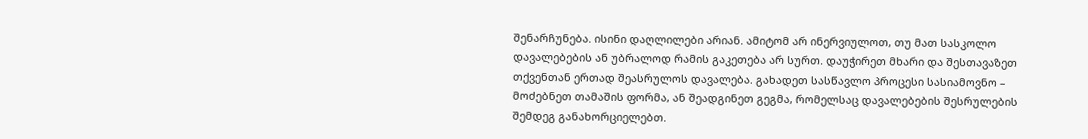შენარჩუნება. ისინი დაღლილები არიან. ამიტომ არ ინერვიულოთ, თუ მათ სასკოლო დავალებების ან უბრალოდ რამის გაკეთება არ სურთ. დაუჭირეთ მხარი და შესთავაზეთ თქვენთან ერთად შეასრულოს დავალება. გახადეთ სასწავლო პროცესი სასიამოვნო – მოძებნეთ თამაშის ფორმა, ან შეადგინეთ გეგმა, რომელსაც დავალებების შესრულების შემდეგ განახორციელებთ.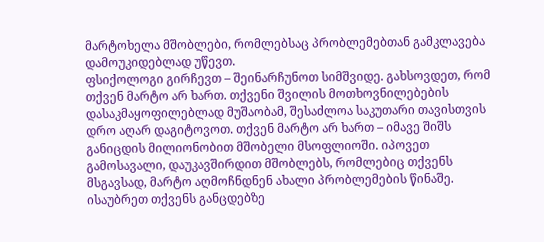მარტოხელა მშობლები, რომლებსაც პრობლემებთან გამკლავება დამოუკიდებლად უწევთ.
ფსიქოლოგი გირჩევთ – შეინარჩუნოთ სიმშვიდე. გახსოვდეთ, რომ თქვენ მარტო არ ხართ. თქვენი შვილის მოთხოვნილებების დასაკმაყოფილებლად მუშაობამ, შესაძლოა საკუთარი თავისთვის დრო აღარ დაგიტოვოთ. თქვენ მარტო არ ხართ – იმავე შიშს განიცდის მილიონობით მშობელი მსოფლიოში. იპოვეთ გამოსავალი, დაუკავშირდით მშობლებს, რომლებიც თქვენს მსგავსად, მარტო აღმოჩნდნენ ახალი პრობლემების წინაშე. ისაუბრეთ თქვენს განცდებზე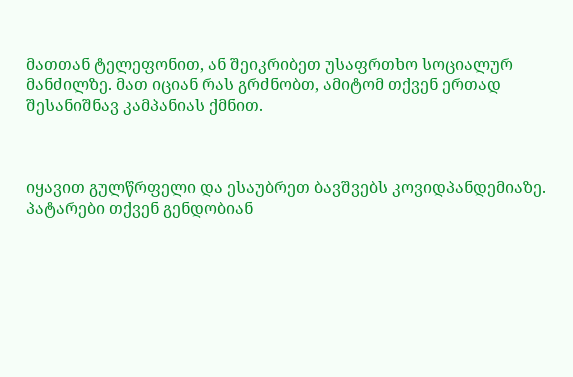მათთან ტელეფონით, ან შეიკრიბეთ უსაფრთხო სოციალურ მანძილზე. მათ იციან რას გრძნობთ, ამიტომ თქვენ ერთად შესანიშნავ კამპანიას ქმნით.



იყავით გულწრფელი და ესაუბრეთ ბავშვებს კოვიდპანდემიაზე.
პატარები თქვენ გენდობიან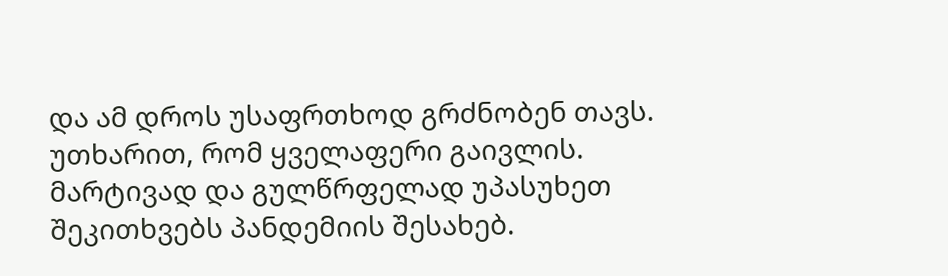და ამ დროს უსაფრთხოდ გრძნობენ თავს. უთხარით, რომ ყველაფერი გაივლის. მარტივად და გულწრფელად უპასუხეთ შეკითხვებს პანდემიის შესახებ.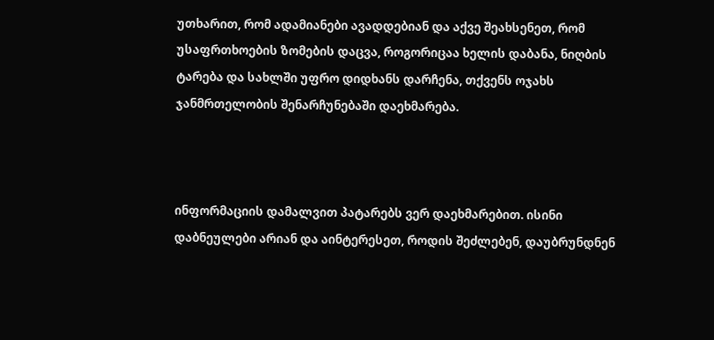უთხარით, რომ ადამიანები ავადდებიან და აქვე შეახსენეთ, რომ უსაფრთხოების ზომების დაცვა, როგორიცაა ხელის დაბანა, ნიღბის ტარება და სახლში უფრო დიდხანს დარჩენა, თქვენს ოჯახს ჯანმრთელობის შენარჩუნებაში დაეხმარება.



ინფორმაციის დამალვით პატარებს ვერ დაეხმარებით. ისინი დაბნეულები არიან და აინტერესეთ, როდის შეძლებენ, დაუბრუნდნენ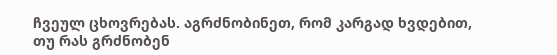ჩვეულ ცხოვრებას. აგრძნობინეთ, რომ კარგად ხვდებით, თუ რას გრძნობენ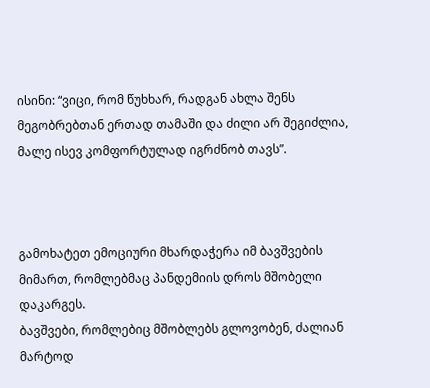ისინი: “ვიცი, რომ წუხხარ, რადგან ახლა შენს მეგობრებთან ერთად თამაში და ძილი არ შეგიძლია, მალე ისევ კომფორტულად იგრძნობ თავს”.



გამოხატეთ ემოციური მხარდაჭერა იმ ბავშვების მიმართ, რომლებმაც პანდემიის დროს მშობელი დაკარგეს.
ბავშვები, რომლებიც მშობლებს გლოვობენ, ძალიან მარტოდ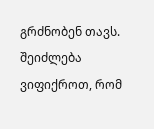გრძნობენ თავს. შეიძლება ვიფიქროთ, რომ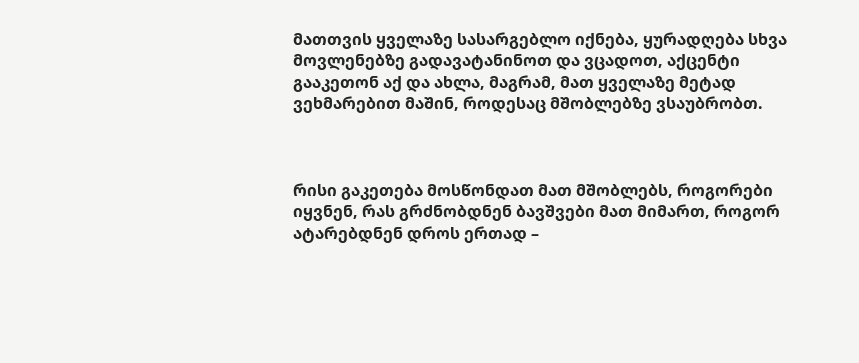მათთვის ყველაზე სასარგებლო იქნება, ყურადღება სხვა მოვლენებზე გადავატანინოთ და ვცადოთ, აქცენტი გააკეთონ აქ და ახლა, მაგრამ, მათ ყველაზე მეტად ვეხმარებით მაშინ, როდესაც მშობლებზე ვსაუბრობთ.



რისი გაკეთება მოსწონდათ მათ მშობლებს, როგორები იყვნენ, რას გრძნობდნენ ბავშვები მათ მიმართ, როგორ ატარებდნენ დროს ერთად –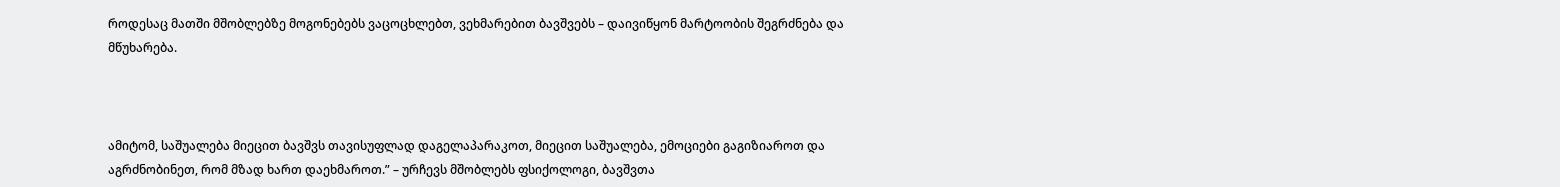როდესაც მათში მშობლებზე მოგონებებს ვაცოცხლებთ, ვეხმარებით ბავშვებს – დაივიწყონ მარტოობის შეგრძნება და მწუხარება.



ამიტომ, საშუალება მიეცით ბავშვს თავისუფლად დაგელაპარაკოთ, მიეცით საშუალება, ემოციები გაგიზიაროთ და აგრძნობინეთ, რომ მზად ხართ დაეხმაროთ.” – ურჩევს მშობლებს ფსიქოლოგი, ბავშვთა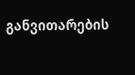განვითარების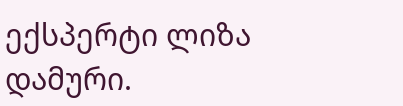ექსპერტი ლიზა დამური.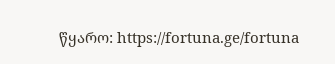წყარო: https://fortuna.ge/fortuna